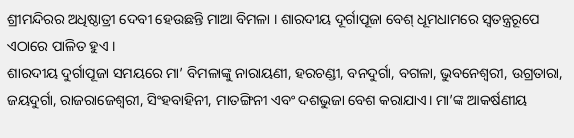ଶ୍ରୀମନ୍ଦିରର ଅଧିଷ୍ଠାତ୍ରୀ ଦେବୀ ହେଉଛନ୍ତି ମାଆ ବିମଳା । ଶାରଦୀୟ ଦୂର୍ଗାପୂଜା ବେଶ୍ ଧୂମଧାମରେ ସ୍ୱତନ୍ତ୍ରରୂପେ ଏଠାରେ ପାଳିତ ହୁଏ ।
ଶାରଦୀୟ ଦୁର୍ଗାପୂଜା ସମୟରେ ମା’ ବିମଳାଙ୍କୁ ନାରାୟଣୀ, ହରଚଣ୍ଡୀ, ବନଦୁର୍ଗା, ବଗଳା, ଭୁବନେଶ୍ୱରୀ, ଉଗ୍ରତାରା, ଜୟଦୁର୍ଗା, ରାଜରାଜେଶ୍ୱରୀ, ସିଂହବାହିନୀ, ମାତଙ୍ଗିନୀ ଏବଂ ଦଶଭୁଜା ବେଶ କରାଯାଏ। ମା’ଙ୍କ ଆକର୍ଷଣୀୟ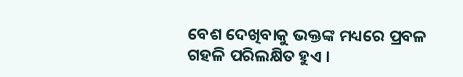ବେଶ ଦେଖିବାକୁ ଭକ୍ତଙ୍କ ମଧ୍ୟରେ ପ୍ରବଳ ଗହଳି ପରିଲକ୍ଷିତ ହୁଏ ।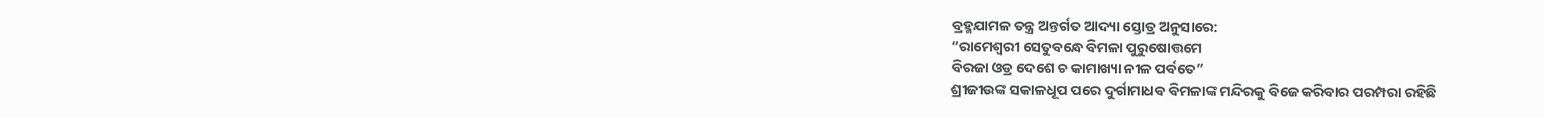ବ୍ରହ୍ମଯାମଳ ତନ୍ତ୍ର ଅନ୍ତର୍ଗତ ଆଦ୍ୟା ସ୍ତୋତ୍ର ଅନୁସାରେ:
“ରାମେଶ୍ୱରୀ ସେତୁବନ୍ଧେ ବିମଳା ପୁରୁଷୋତ୍ତମେ
ବିରଜା ଓଡ୍ର ଦେଶେ ଚ କାମାଖ୍ୟା ନୀଳ ପର୍ବତେ”
ଶ୍ରୀଜୀଉଙ୍କ ସକାଳଧୂପ ପରେ ଦୁର୍ଗାମାଧବ ବିମଳାଙ୍କ ମନ୍ଦିରକୁ ବିଜେ କରିବାର ପରମ୍ପରା ରହିଛି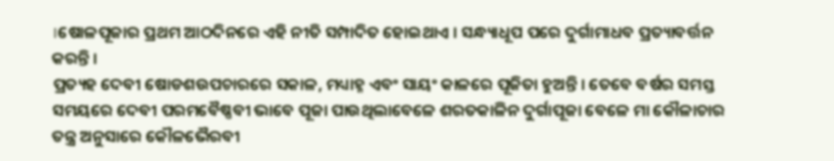।ଷୋଳପୂଜାର ପ୍ରଥମ ଆଠଦିନରେ ଏହି ନୀତି ସମ୍ପାଦିତ ହୋଇଥାଏ । ସନ୍ଧ୍ୟାଧୂପ ପରେ ଦୁର୍ଗାମାଧବ ପ୍ରତ୍ୟାବର୍ତ୍ତନ କରନ୍ତି ।
ପ୍ରତ୍ୟହ ଦେବୀ ଷୋଡଶଉପଚାରରେ ସକାଳ, ମଧ୍ୟାହ୍ନ ଏବଂ ସାୟଂ କାଳରେ ପୂଜିତା ହୁଅନ୍ତି । ତେବେ ବର୍ଷର ସମସ୍ତ ସମୟରେ ଦେବୀ ପରମବୈଷ୍ଣବୀ ଭାବେ ପୂଜା ପାଉଥିଲାବେଳେ ଶରତକାଳିନ ଦୁର୍ଗାପୂଜା ବେଳେ ମା କୌଳାଚାର ତନ୍ତ୍ର ଅନୁସାରେ କୌଳଭୈରବୀ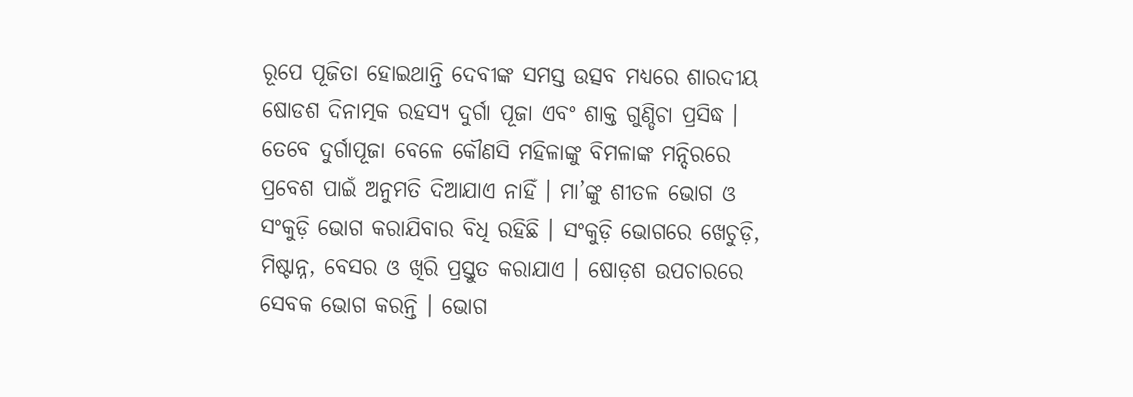ରୂପେ ପୂଜିତା ହୋଇଥାନ୍ତି ଦେବୀଙ୍କ ସମସ୍ତ ଉତ୍ସବ ମଧ୍ୟରେ ଶାରଦୀୟ ଷୋଡଶ ଦିନାତ୍ମକ ରହସ୍ୟ ଦୁର୍ଗା ପୂଜା ଏବଂ ଶାକ୍ତ ଗୁଣ୍ଡିଚା ପ୍ରସିଦ୍ଧ ।
ତେବେ ଦୁର୍ଗାପୂଜା ବେଳେ କୌଣସି ମହିଳାଙ୍କୁ ବିମଳାଙ୍କ ମନ୍ଦିରରେ ପ୍ରବେଶ ପାଇଁ ଅନୁମତି ଦିଆଯାଏ ନାହିଁ । ମା’ଙ୍କୁ ଶୀତଳ ଭୋଗ ଓ ସଂକୁଡ଼ି ଭୋଗ କରାଯିବାର ବିଧି ରହିଛି । ସଂକୁଡ଼ି ଭୋଗରେ ଖେଚୁଡ଼ି, ମିଷ୍ଟାନ୍ନ, ବେସର ଓ ଖିରି ପ୍ରସ୍ତୁତ କରାଯାଏ । ଷୋଡ଼ଶ ଉପଚାରରେ ସେବକ ଭୋଗ କରନ୍ତି । ଭୋଗ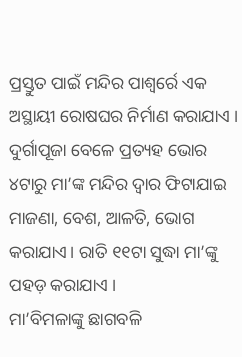ପ୍ରସ୍ତୁତ ପାଇଁ ମନ୍ଦିର ପାଶ୍ୱର୍ରେ ଏକ ଅସ୍ଥାୟୀ ରୋଷଘର ନିର୍ମାଣ କରାଯାଏ । ଦୁର୍ଗାପୂଜା ବେଳେ ପ୍ରତ୍ୟହ ଭୋର ୪ଟାରୁ ମା’ଙ୍କ ମନ୍ଦିର ଦ୍ୱାର ଫିଟାଯାଇ ମାଜଣା, ବେଶ, ଆଳତି, ଭୋଗ କରାଯାଏ। ରାତି ୧୧ଟା ସୁଦ୍ଧା ମା’ଙ୍କୁ ପହଡ଼ କରାଯାଏ ।
ମା’ବିମଳାଙ୍କୁ ଛାଗବଳି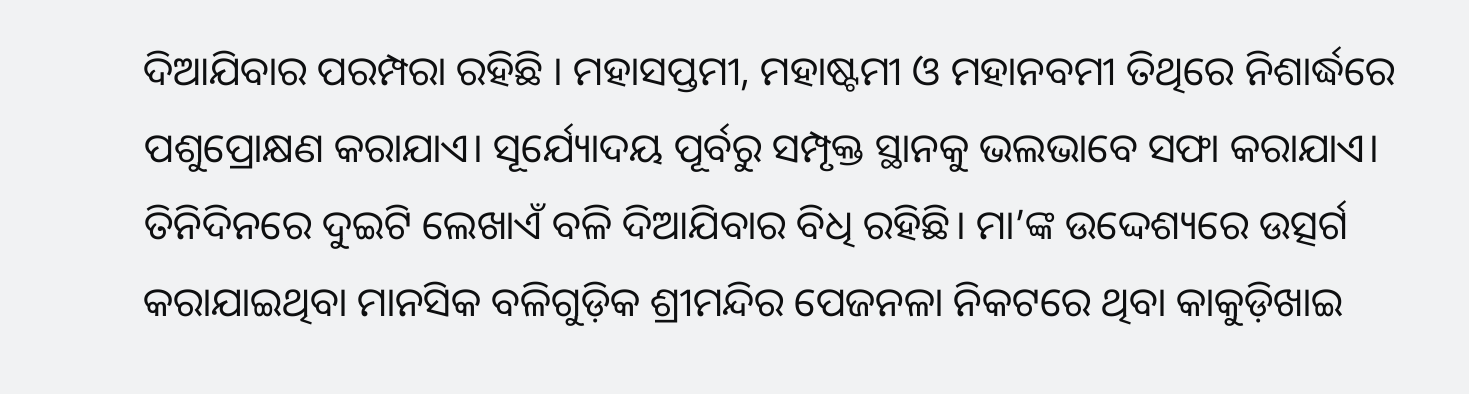ଦିଆଯିବାର ପରମ୍ପରା ରହିଛି । ମହାସପ୍ତମୀ, ମହାଷ୍ଟମୀ ଓ ମହାନବମୀ ତିଥିରେ ନିଶାର୍ଦ୍ଧରେ ପଶୁପ୍ରୋକ୍ଷଣ କରାଯାଏ। ସୂର୍ଯ୍ୟୋଦୟ ପୂର୍ବରୁ ସମ୍ପୃକ୍ତ ସ୍ଥାନକୁ ଭଲଭାବେ ସଫା କରାଯାଏ। ତିନିଦିନରେ ଦୁଇଟି ଲେଖାଏଁ ବଳି ଦିଆଯିବାର ବିଧି ରହିଛି। ମା’ଙ୍କ ଉଦ୍ଦେଶ୍ୟରେ ଉତ୍ସର୍ଗ କରାଯାଇଥିବା ମାନସିକ ବଳିଗୁଡ଼ିକ ଶ୍ରୀମନ୍ଦିର ପେଜନଳା ନିକଟରେ ଥିବା କାକୁଡ଼ିଖାଇ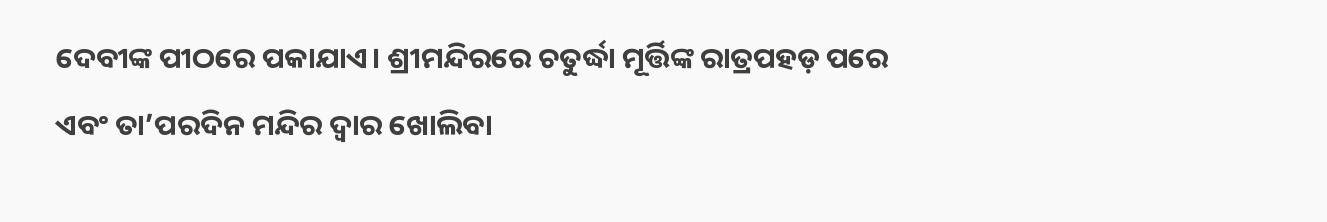ଦେବୀଙ୍କ ପୀଠରେ ପକାଯାଏ। ଶ୍ରୀମନ୍ଦିରରେ ଚତୁର୍ଦ୍ଧା ମୂର୍ତ୍ତିଙ୍କ ରାତ୍ରପହଡ଼ ପରେ ଏବଂ ତା’ପରଦିନ ମନ୍ଦିର ଦ୍ୱାର ଖୋଲିବା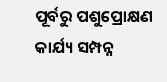ପୂର୍ବରୁ ପଶୁପ୍ରୋକ୍ଷଣ କାର୍ଯ୍ୟ ସମ୍ପନ୍ନ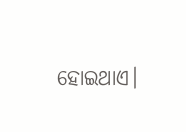ହୋଇଥାଏ।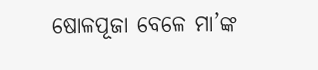ଷୋଳପୂଜା ବେଳେ ମା’ଙ୍କ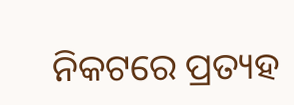ନିକଟରେ ପ୍ରତ୍ୟହ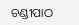ଚଣ୍ଡୀପାଠ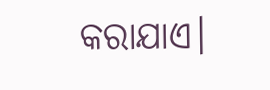କରାଯାଏ।